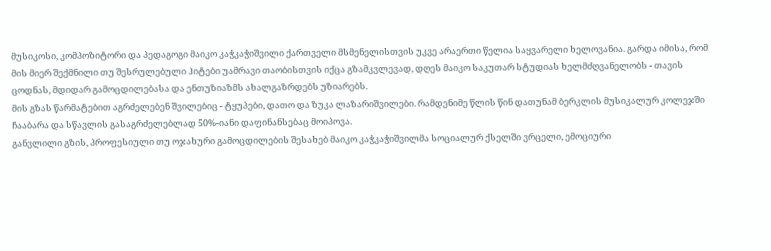მუსიკოსი, კომპოზიტორი და პედაგოგი მაიკო კაჭკაჭიშვილი ქართველი მსმენელისთვის უკვე არაერთი წელია საყვარელი ხელოვანია. გარდა იმისა, რომ მის მიერ შექმნილი თუ შესრულებული ჰიტები უამრავი თაობისთვის იქცა გზამკვლევად, დღეს მაიკო საკუთარ სტუდიას ხელმძღვანელობს - თავის ცოდნას, მდიდარ გამოცდილებასა და ენთუზიაზმს ახალგაზრდებს უზიარებს.
მის გზას წარმატებით აგრძელებენ შვილებიც - ტყუპები, დათო და ზუკა ლაზარიშვილები. რამდენიმე წლის წინ დათუნამ ბერკლის მუსიკალურ კოლეჯში ჩააბარა და სწავლის გასაგრძელებლად 50%-იანი დაფინანსებაც მოიპოვა.
განვლილი გზის, პროფესიული თუ ოჯახური გამოცდილების შესახებ მაიკო კაჭკაჭიშვილმა სოციალურ ქსელში ვრცელი, ემოციური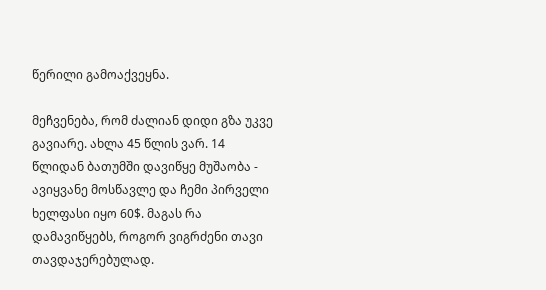წერილი გამოაქვეყნა.

მეჩვენება, რომ ძალიან დიდი გზა უკვე გავიარე. ახლა 45 წლის ვარ. 14 წლიდან ბათუმში დავიწყე მუშაობა - ავიყვანე მოსწავლე და ჩემი პირველი ხელფასი იყო 60$. მაგას რა დამავიწყებს, როგორ ვიგრძენი თავი თავდაჯერებულად.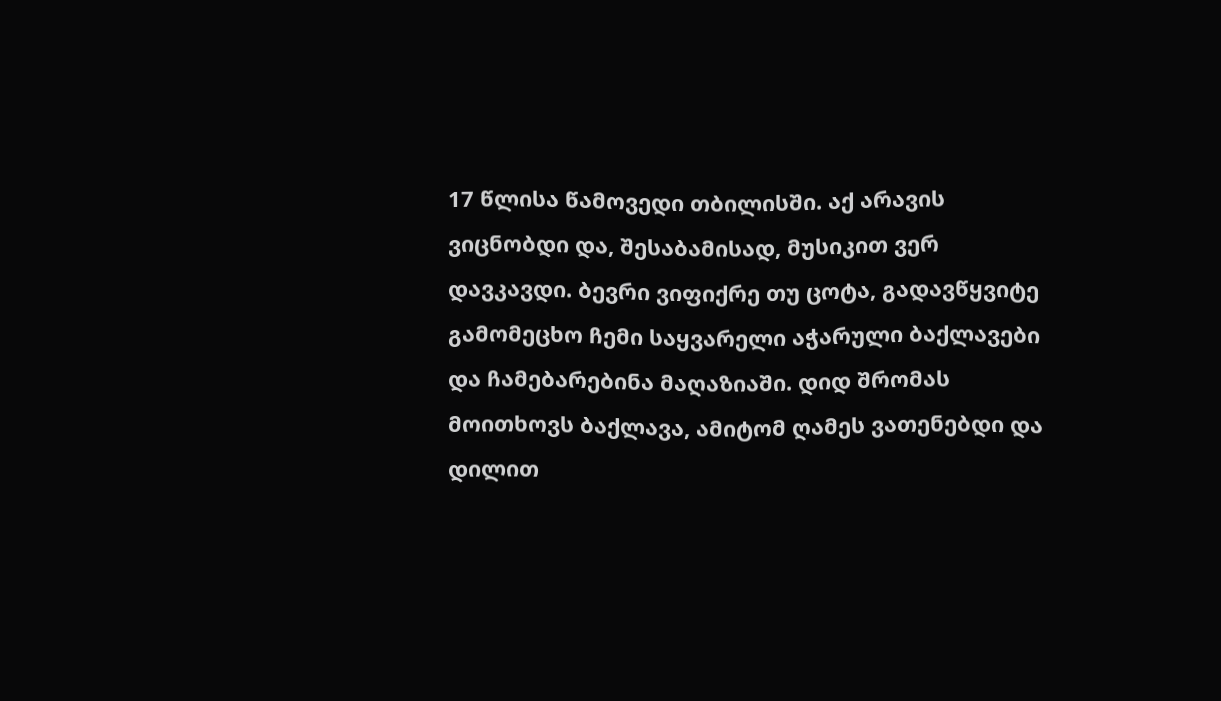17 წლისა წამოვედი თბილისში. აქ არავის ვიცნობდი და, შესაბამისად, მუსიკით ვერ დავკავდი. ბევრი ვიფიქრე თუ ცოტა, გადავწყვიტე გამომეცხო ჩემი საყვარელი აჭარული ბაქლავები და ჩამებარებინა მაღაზიაში. დიდ შრომას მოითხოვს ბაქლავა, ამიტომ ღამეს ვათენებდი და დილით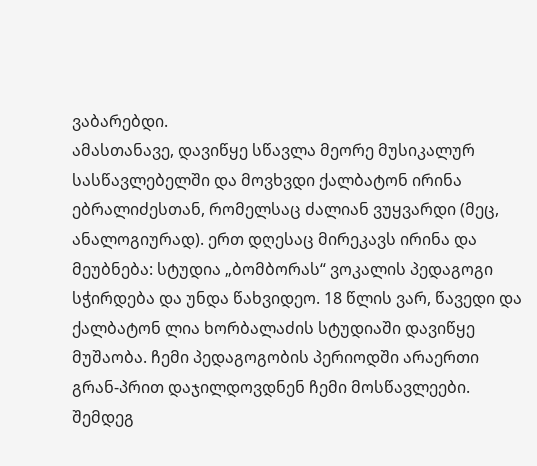ვაბარებდი.
ამასთანავე, დავიწყე სწავლა მეორე მუსიკალურ სასწავლებელში და მოვხვდი ქალბატონ ირინა ებრალიძესთან, რომელსაც ძალიან ვუყვარდი (მეც, ანალოგიურად). ერთ დღესაც მირეკავს ირინა და მეუბნება: სტუდია „ბომბორას“ ვოკალის პედაგოგი სჭირდება და უნდა წახვიდეო. 18 წლის ვარ, წავედი და ქალბატონ ლია ხორბალაძის სტუდიაში დავიწყე მუშაობა. ჩემი პედაგოგობის პერიოდში არაერთი გრან-პრით დაჯილდოვდნენ ჩემი მოსწავლეები.
შემდეგ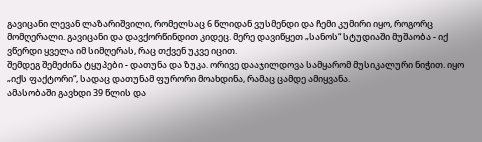გავიცანი ლევან ლაზარიშვილი, რომელსაც 6 წლიდან ვუსმენდი და ჩემი კუმირი იყო, როგორც მომღერალი. გავიცანი და დავქორწინდით კიდეც. მერე დავიწყეთ „სანოს“ სტუდიაში მუშაობა - იქ ვწერდი ყველა იმ სიმღერას, რაც თქვენ უკვე იცით.
შემდეგ შემეძინა ტყუპები - დათუნა და ზუკა. ორივე დააჯილდოვა სამყარომ მუსიკალური ნიჭით. იყო „იქს ფაქტორი“, სადაც დათუნამ ფურორი მოახდინა, რამაც ცამდე ამიყვანა.
ამასობაში გავხდი 39 წლის და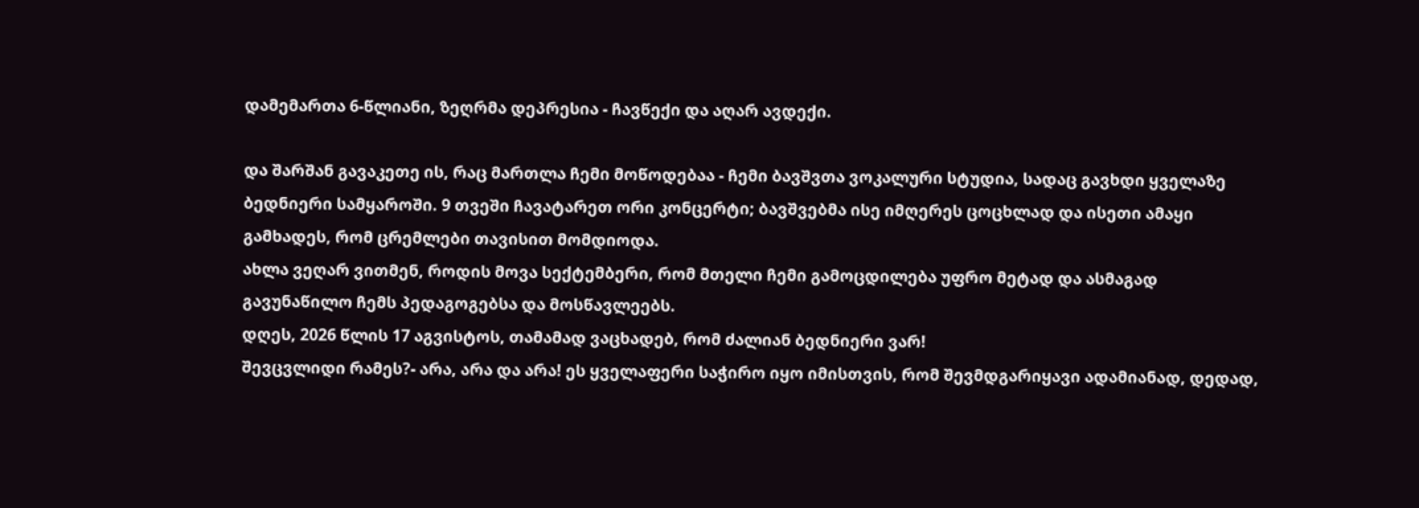დამემართა 6-წლიანი, ზეღრმა დეპრესია - ჩავწექი და აღარ ავდექი.

და შარშან გავაკეთე ის, რაც მართლა ჩემი მოწოდებაა - ჩემი ბავშვთა ვოკალური სტუდია, სადაც გავხდი ყველაზე ბედნიერი სამყაროში. 9 თვეში ჩავატარეთ ორი კონცერტი; ბავშვებმა ისე იმღერეს ცოცხლად და ისეთი ამაყი გამხადეს, რომ ცრემლები თავისით მომდიოდა.
ახლა ვეღარ ვითმენ, როდის მოვა სექტემბერი, რომ მთელი ჩემი გამოცდილება უფრო მეტად და ასმაგად გავუნაწილო ჩემს პედაგოგებსა და მოსწავლეებს.
დღეს, 2026 წლის 17 აგვისტოს, თამამად ვაცხადებ, რომ ძალიან ბედნიერი ვარ!
შევცვლიდი რამეს?- არა, არა და არა! ეს ყველაფერი საჭირო იყო იმისთვის, რომ შევმდგარიყავი ადამიანად, დედად,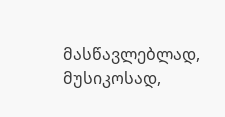მასწავლებლად, მუსიკოსად,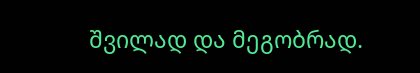შვილად და მეგობრად.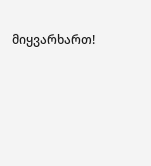მიყვარხართ!